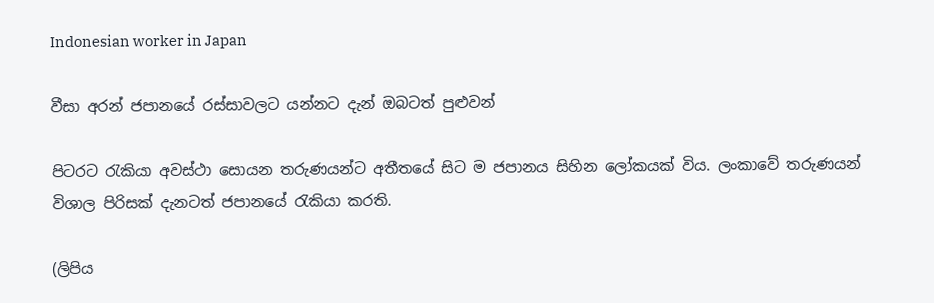Indonesian worker in Japan

වීසා අරන් ජපානයේ රස්සාවලට යන්නට දැන් ඔබටත් පුළුවන්

පිටරට රැකියා අවස්ථා සොයන තරුණයන්ට අතීතයේ සිට ම ජපානය සිහින ලෝකයක් විය. ලංකාවේ තරුණයන් විශාල පිරිසක් දැනටත් ජපානයේ රැකියා කරති.

(ලිපිය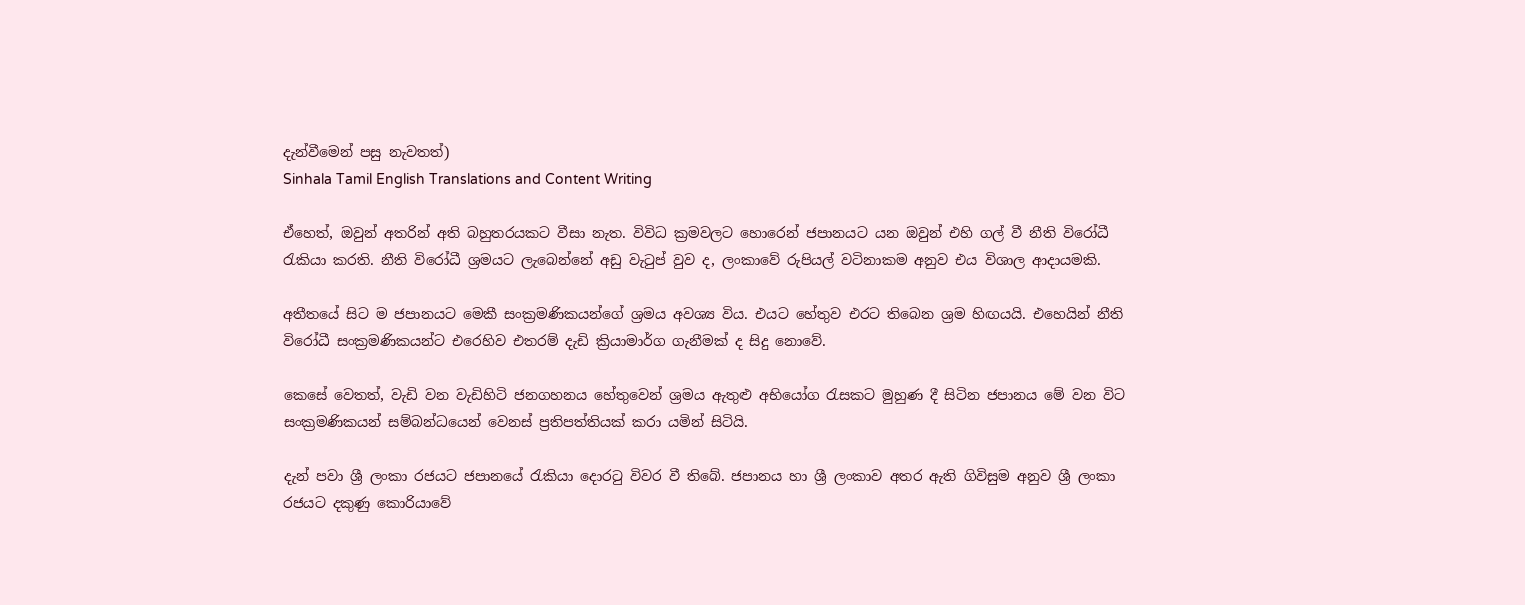දැන්වීමෙන් පසු නැවතත්)
Sinhala Tamil English Translations and Content Writing

ඒහෙත්, ඔවුන් අතරින් අති බහුතරයකට වීසා නැත. විවිධ ක්‍රමවලට හොරෙන් ජපානයට යන ඔවුන් එහි ගල් වී නීති විරෝධී රැකියා කරති. නීති විරෝධී ශ්‍රමයට ලැබෙන්නේ අඩු වැටුප් වුව ද, ලංකාවේ රුපියල් වටිනාකම අනුව එය විශාල ආදායමකි.

අතීතයේ සිට ම ජපානයට මෙකී සංක්‍රමණිකයන්ගේ ශ්‍රමය අවශ්‍ය විය. එයට හේතුව එරට තිබෙන ශ්‍රම හිඟයයි. එහෙයින් නීති විරෝධී සංක්‍රමණිකයන්ට එරෙහිව එතරම් දැඩි ක්‍රියාමාර්ග ගැනීමක් ද සිදු නොවේ.

කෙසේ වෙතත්, වැඩි වන වැඩිහිටි ජනගහනය හේතුවෙන් ශ්‍රමය ඇතුළු අභියෝග රැසකට මුහුණ දී සිටින ජපානය මේ වන විට සංක්‍රමණිකයන් සම්බන්ධයෙන් වෙනස් ප්‍රතිපත්තියක් කරා යමින් සිටියි.

දැන් පවා ශ්‍රී ලංකා රජයට ජපානයේ රැකියා දොරටු විවර වී තිබේ. ජපානය හා ශ්‍රී ලංකාව අතර ඇති ගිවිසුම අනුව ශ්‍රී ලංකා රජයට දකුණු කොරියාවේ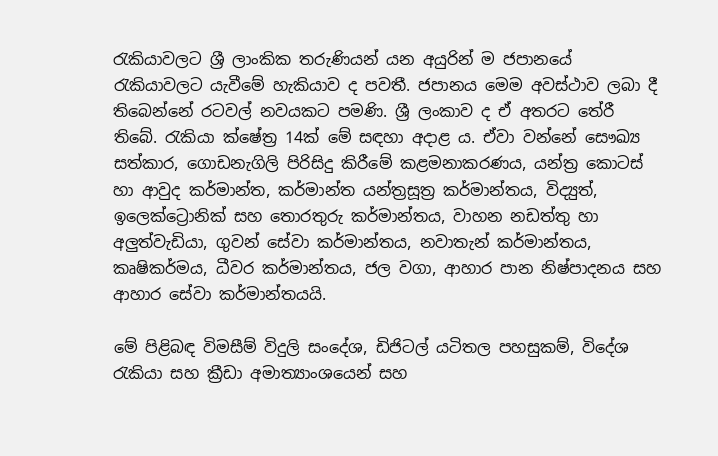රැකියාවලට ශ්‍රී ලාංකික තරුණියන් යන අයුරින් ම ජපානයේ රැකියාවලට යැවීමේ හැකියාව ද පවතී. ජපානය මෙම අවස්ථාව ලබා දී තිබෙන්නේ රටවල් නවයකට පමණි. ශ්‍රී ලංකාව ද ඒ අතරට තේරී තිබේ. රැකියා ක්ෂේත්‍ර 14ක් මේ සඳහා අදාළ ය. ඒවා වන්නේ සෞඛ්‍ය සත්කාර, ගොඩනැගිලි පිරිසිදු කිරීමේ කළමනාකරණය, යන්ත්‍ර කොටස් හා ආවුද කර්මාන්ත, කර්මාන්ත යන්ත්‍රසූත්‍ර කර්මාන්තය, විද්‍යුත්, ඉලෙක්ට්‍රොනික් සහ තොරතුරු කර්මාන්තය, වාහන නඩත්තු හා අලුත්වැඩියා, ගුවන් සේවා කර්මාන්තය, නවාතැන් කර්මාන්තය, කෘෂිකර්මය, ධීවර කර්මාන්තය, ජල වගා, ආහාර පාන නිෂ්පාදනය සහ ආහාර සේවා කර්මාන්තයයි.

මේ පිළිබඳ විමසීම් විදුලි සංදේශ, ඩිජිටල් යටිතල පහසුකම්, විදේශ රැකියා සහ ක්‍රීඩා අමාත්‍යාංශයෙන් සහ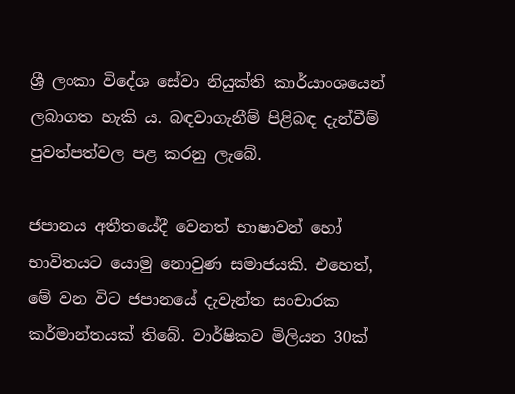ශ්‍රී ලංකා විදේශ සේවා නියුක්ති කාර්යාංශයෙන් ලබාගත හැකි ය. බඳවාගැනීම් පිළිබඳ දැන්වීම් පුවත්පත්වල පළ කරනු ලැබේ.

ජපානය අතීතයේදී වෙනත් භාෂාවන් හෝ භාවිතයට යොමු නොවුණ සමාජයකි. එහෙත්, මේ වන විට ජපානයේ දැවැන්ත සංචාරක කර්මාන්තයක් තිබේ. වාර්ෂිකව මිලියන 30ක්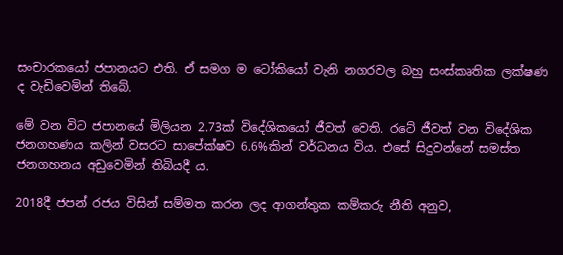සංචාරකයෝ ජපානයට එති. ඒ සමග ම ටෝකියෝ වැනි නගරවල බහු සංස්කෘතික ලක්ෂණ ද වැඩිවෙමින් තිබේ.

මේ වන විට ජපානයේ මිලියන 2.73ක් විදේශිකයෝ ජීවත් වෙති. රටේ ජීවත් වන විදේශික ජනගහණය කලින් වසරට සාපේක්ෂව 6.6%කින් වර්ධනය විය. එසේ සිදුවන්නේ සමස්ත ජනගහනය අඩුවෙමින් තිබියදී ය.

2018දී ජපන් රජය විසින් සම්මත කරන ලද ආගන්තුක කම්කරු නීති අනුව,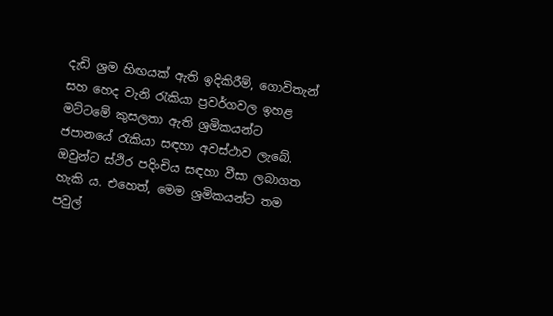දැඩි ශ්‍රම හිඟයක් ඇති ඉදිකිරීම්, ගොවිතැන් සහ හෙද වැනි රැකියා ප්‍රවර්ගවල ඉහළ මට්ටමේ කුසලතා ඇති ශ්‍රමිකයන්ට ජපානයේ රැකියා සඳහා අවස්ථාව ලැබේ. ඔවුන්ට ස්ථිර පදිංචිය සඳහා වීසා ලබාගත හැකි ය. එහෙත්, මෙම ශ්‍රමිකයන්ට තම පවුල්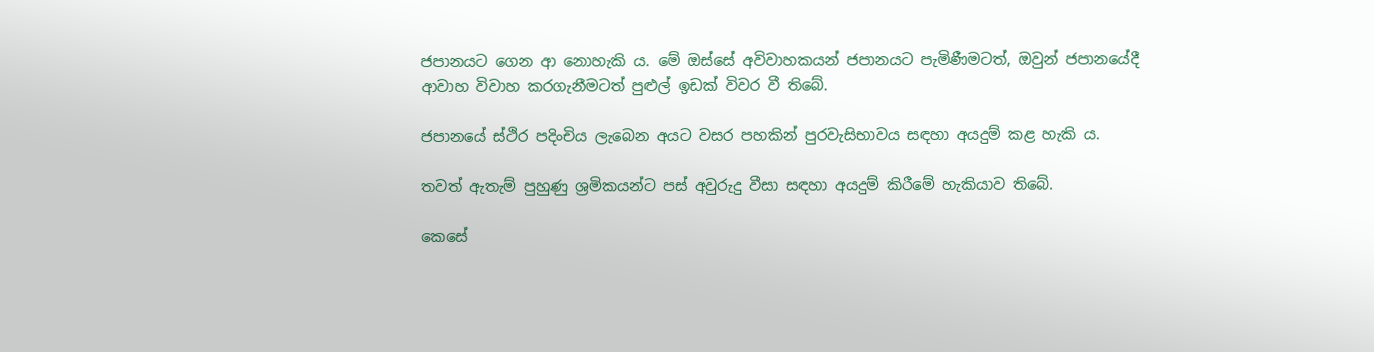ජපානයට ගෙන ආ නොහැකි ය. මේ ඔස්සේ අවිවාහකයන් ජපානයට පැමිණීමටත්, ඔවුන් ජපානයේදී ආවාහ විවාහ කරගැනීමටත් පුළුල් ඉඩක් විවර වී තිබේ.

ජපානයේ ස්ථිර පදිංචිය ලැබෙන අයට වසර පහකින් පුරවැසිභාවය සඳහා අයදුම් කළ හැකි ය.

තවත් ඇතැම් පුහුණු ශ්‍රමිකයන්ට පස් අවුරුදු වීසා සඳහා අයදුම් කිරීමේ හැකියාව තිබේ.

කෙසේ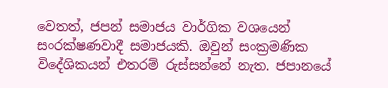වෙතත්, ජපන් සමාජය වාර්ගික වශයෙන් සංරක්ෂණවාදී සමාජයකි. ඔවුන් සංක්‍රමණික විදේශිකයන් එතරම් රුස්සන්නේ නැත. ජපානයේ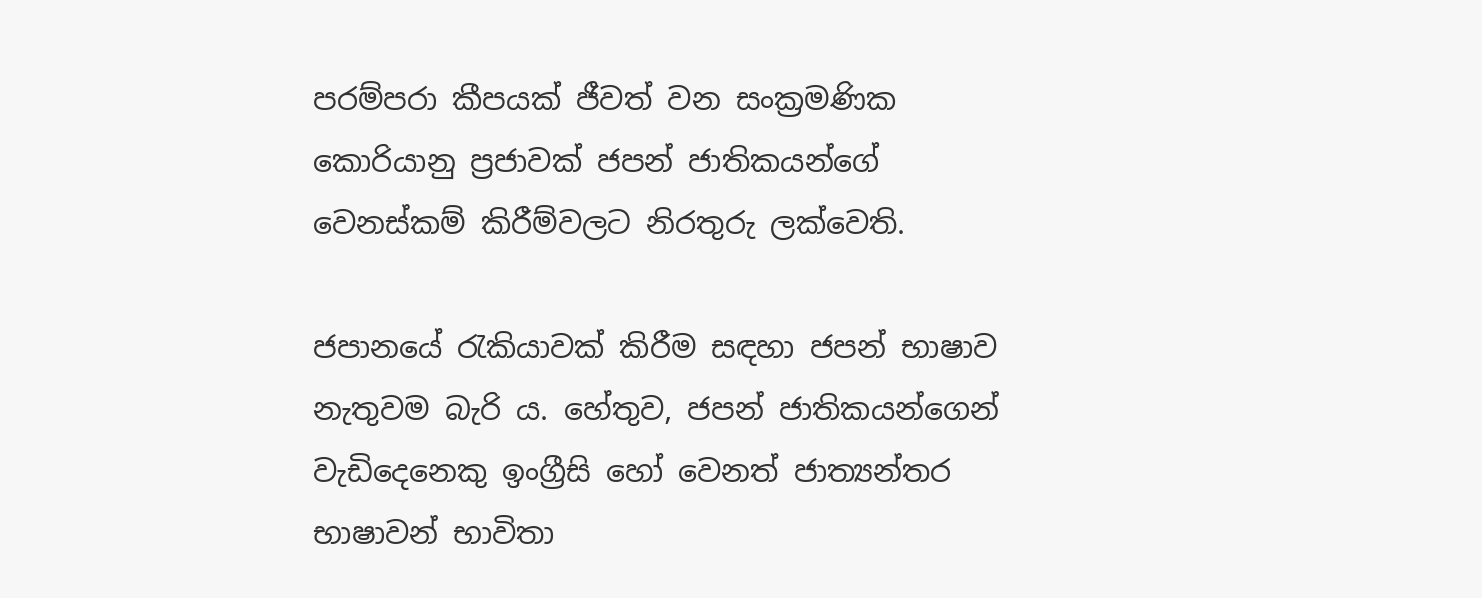පරම්පරා කීපයක් ජීවත් වන සංක්‍රමණික කොරියානු ප්‍රජාවක් ජපන් ජාතිකයන්ගේ වෙනස්කම් කිරීම්වලට නිරතුරු ලක්වෙති.

ජපානයේ රැකියාවක් කිරීම සඳහා ජපන් භාෂාව නැතුවම බැරි ය. හේතුව, ජපන් ජාතිකයන්ගෙන් වැඩිදෙනෙකු ඉංග්‍රීසි හෝ වෙනත් ජාත්‍යන්තර භාෂාවන් භාවිතා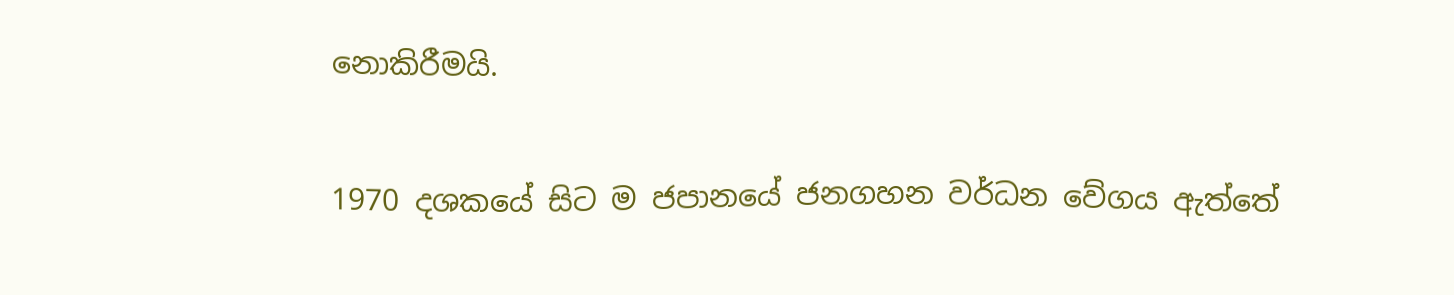නොකිරීමයි.

1970 දශකයේ සිට ම ජපානයේ ජනගහන වර්ධන වේගය ඇත්තේ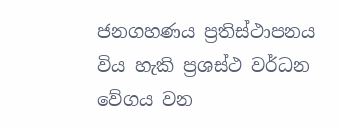ජනගහණය ප්‍රතිස්ථාපනය විය හැකි ප්‍රශස්ථ වර්ධන වේගය වන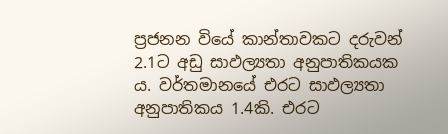ප්‍රජනන වියේ කාන්තාවකට දරුවන් 2.1ට අඩු සාඵල්‍යතා අනුපාතිකයක ය. වර්තමානයේ එරට සාඵල්‍යතා අනුපාතිකය 1.4කි. එරට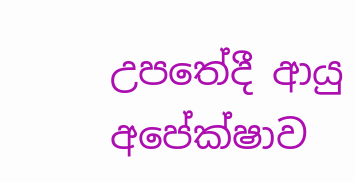උපතේදී ආයු අපේක්ෂාව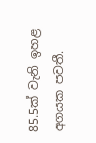85.5ක් වැනි ඉහළ අගයක පවතී.